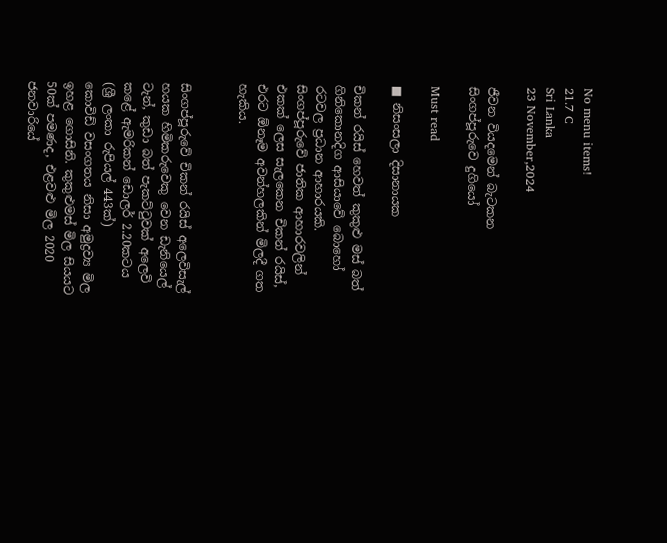No menu items!
21.7 C
Sri Lanka
23 November,2024

ජීවන වියදමෙන් බැටකන
සිංගප්පූරුවෙ දුගියෝ

Must read

■ නිසංසලා දිසානායක

චිකන් රයිස් හෙවත් කුකුළු මස් බත් ගිනිකොනදිග ආසියාවේ බොහෝ රටවල ප්‍රධාන ආහාරයකි. සිංගප්පූරුවේ ජාතික ආහාරවලින් එකක් ලෙස සැලකෙන චිකන් රයිස්, එරට ඕනෑම අවන්හලකින් මිලදී ගත හැකිය.


සිංගප්පූරුවේ චිකන් රයිස් අලෙවිසැල් හයක හිමිකරුවෙකු වෙන ඩැනියෙල් ටැන්, කුඩා බත් පැකට්ටුවක් අලෙවි කළේ ඇමරිකන් ඩොලර් 2.20කටය (ශ්‍රී ලංකා රුපියල් 443ක්)
කොවිඩ් වසංගතය නිසා අමුද්‍රව්‍ය මිල ඉහළ ගොසිනි. කුකුළුමස් මිල සියයට 50ක් පමණද, එළවළු මිල 2020 ජනවාරියේ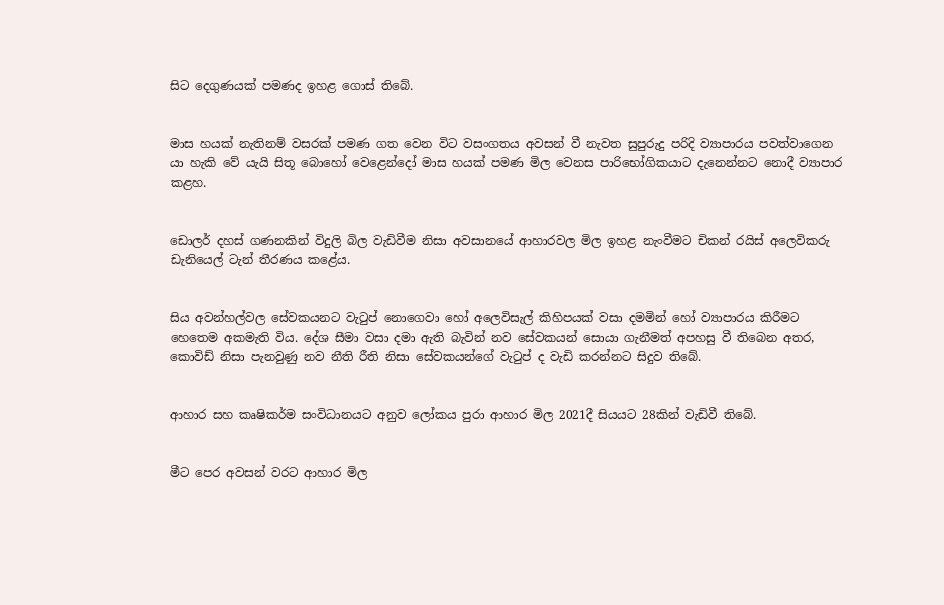සිට දෙගුණයක් පමණද ඉහළ ගොස් තිබේ.


මාස හයක් නැතිනම් වසරක් පමණ ගත වෙන විට වසංගතය අවසන් වී නැවත සුපුරුදු පරිදි ව්‍යාපාරය පවත්වාගෙන යා හැකි වේ යැයි සිතූ බොහෝ වෙළෙන්දෝ මාස හයක් පමණ මිල වෙනස පාරිභෝගිකයාට දැනෙන්නට නොදී ව්‍යාපාර කළහ.


ඩොලර් දහස් ගණනකින් විදුලි බිල වැඩිවීම නිසා අවසානයේ ආහාරවල මිල ඉහළ නැංවීමට චිකන් රයිස් අලෙවිකරු ඩැනියෙල් ටැන් තීරණය කළේය.


සිය අවන්හල්වල සේවකයනට වැටුප් නොගෙවා හෝ අලෙවිසැල් කිහිපයක් වසා දමමින් හෝ ව්‍යාපාරය කිරීමට හෙතෙම අකමැති විය. දේශ සීමා වසා දමා ඇති බැවින් නව සේවකයන් සොයා ගැනීමත් අපහසු වී තිබෙන අතර, කොවිඩ් නිසා පැනවුණු නව නීති රීති නිසා සේවකයන්ගේ වැටුප් ද වැඩි කරන්නට සිදුව තිබේ.


ආහාර සහ කෘෂිකර්ම සංවිධානයට අනුව ලෝකය පුරා ආහාර මිල 2021දී සියයට 28කින් වැඩිවී තිබේ.


මීට පෙර අවසන් වරට ආහාර මිල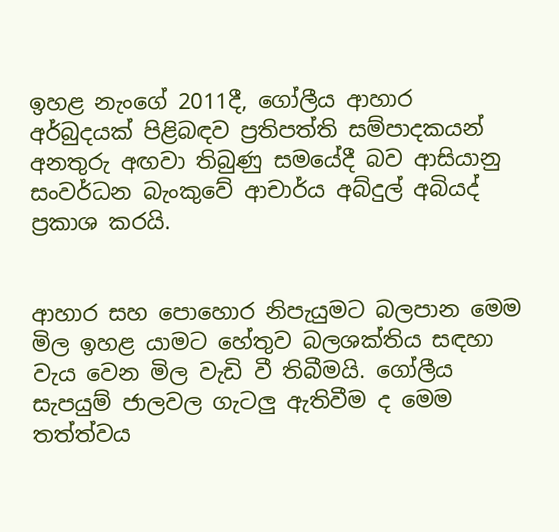ඉහළ නැංගේ 2011දී, ගෝලීය ආහාර අර්බුදයක් පිළිබඳව ප්‍රතිපත්ති සම්පාදකයන් අනතුරු අඟවා තිබුණු සමයේදී බව ආසියානු සංවර්ධන බැංකුවේ ආචාර්ය අබ්දුල් අබියද් ප්‍රකාශ කරයි.


ආහාර සහ පොහොර නිපැයුමට බලපාන මෙම මිල ඉහළ යාමට හේතුව බලශක්තිය සඳහා වැය වෙන මිල වැඩි වී තිබීමයි. ගෝලීය සැපයුම් ජාලවල ගැටලු ඇතිවීම ද මෙම තත්ත්වය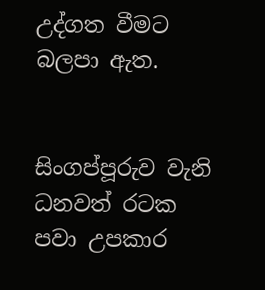උද්ගත වීමට බලපා ඇත.


සිංගප්පූරුව වැනි ධනවත් රටක පවා උපකාර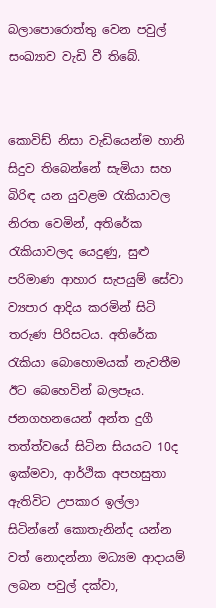බලාපොරොත්තු වෙන පවුල් සංඛ්‍යාව වැඩි වී තිබේ.


කොවිඩ් නිසා වැඩියෙන්ම හානි සිදුව තිබෙන්නේ සැමියා සහ බිරිඳ යන යුවළම රැකියාවල නිරත වෙමින්, අතිරේක රැකියාවලද යෙදුණු, සුළු පරිමාණ ආහාර සැපයුම් සේවා ව්‍යපාර ආදිය කරමින් සිටි තරුණ පිරිසටය. අතිරේක රැකියා බොහොමයක් නැවතීම ඊට බෙහෙවින් බලපෑය.
ජනගහනයෙන් අන්ත දුගී තත්ත්වයේ සිටින සියයට 10ද ඉක්මවා, ආර්ථික අපහසුතා ඇතිවිට උපකාර ඉල්ලා සිටින්නේ කොතැනින්ද යන්න වත් නොදන්නා මධ්‍යම ආදායම් ලබන පවුල් දක්වා,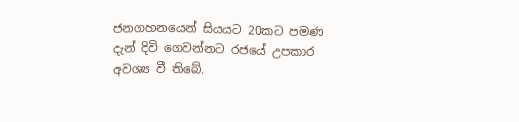ජනගහනයෙන් සියයට 20කට පමණ දැන් දිවි ගෙවන්නට රජයේ උපකාර අවශ්‍ය වී තිබේ.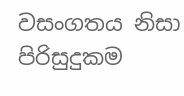වසංගතය නිසා පිරිසුදුකම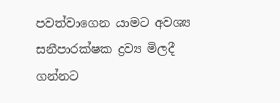පවත්වාගෙන යාමට අවශ්‍ය සනීපාරක්ෂක ද්‍රව්‍ය මිලදී ගන්නට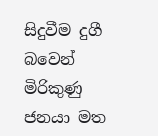සිදුවීම දුගී බවෙන් මිරිකුණු ජනයා මත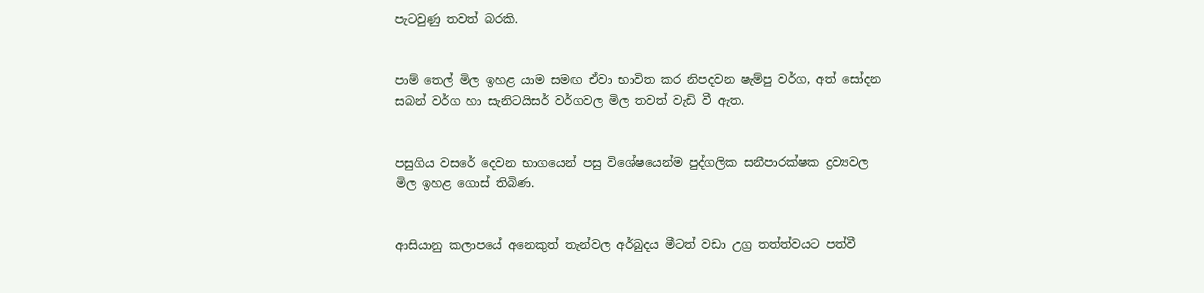පැටවුණු තවත් බරකි.


පාම් තෙල් මිල ඉහළ යාම සමඟ ඒවා භාවිත කර නිපදවන ෂැම්පු වර්ග, අත් සෝදන සබන් වර්ග හා සැනිටයිසර් වර්ගවල මිල තවත් වැඩි වී ඇත.


පසුගිය වසරේ දෙවන භාගයෙන් පසු විශේෂයෙන්ම පුද්ගලික සනීපාරක්ෂක ද්‍රව්‍යවල මිල ඉහළ ගොස් තිබිණ.


ආසියානු කලාපයේ අනෙකුත් තැන්වල අර්බුදය මීටත් වඩා උග්‍ර තත්ත්වයට පත්වී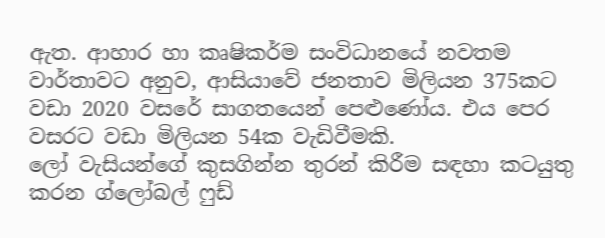ඇත. ආහාර හා කෘෂිකර්ම සංවිධානයේ නවතම වාර්තාවට අනුව, ආසියාවේ ජනතාව මිලියන 375කට වඩා 2020 වසරේ සාගතයෙන් පෙළුණෝය. එය පෙර වසරට වඩා මිලියන 54ක වැඩිවීමකි.
ලෝ වැසියන්ගේ කුසගින්න තුරන් කිරීම සඳහා කටයුතු කරන ග්ලෝබල් ෆුඩ්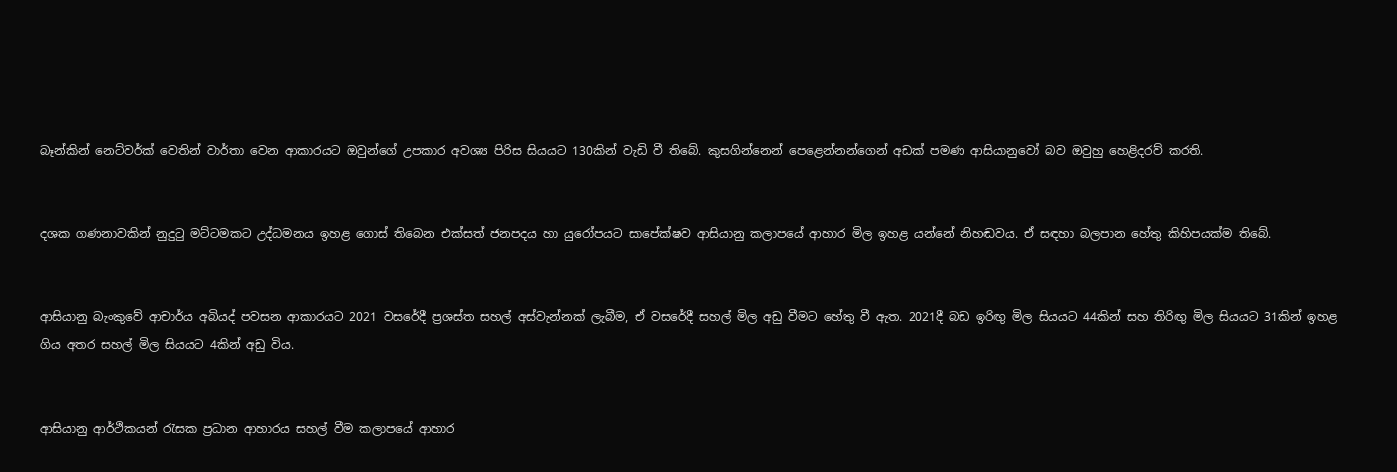බෑන්කින් නෙට්වර්ක් වෙතින් වාර්තා වෙන ආකාරයට ඔවුන්ගේ උපකාර අවශ්‍ය පිරිස සියයට 130කින් වැඩි වී තිබේ. කුසගින්නෙන් පෙළෙන්නන්ගෙන් අඩක් පමණ ආසියානුවෝ බව ඔවුහු හෙළිදරව් කරති.


දශක ගණනාවකින් නුදුටු මට්ටමකට උද්ධමනය ඉහළ ගොස් තිබෙන එක්සත් ජනපදය හා යුරෝපයට සාපේක්ෂව ආසියානු කලාපයේ ආහාර මිල ඉහළ යන්නේ නිහඬවය. ඒ සඳහා බලපාන හේතු කිහිපයක්ම තිබේ.


ආසියානු බැංකුවේ ආචාර්ය අබියද් පවසන ආකාරයට 2021 වසරේදී ප්‍රශස්ත සහල් අස්වැන්නක් ලැබීම, ඒ වසරේදී සහල් මිල අඩු වීමට හේතු වී ඇත. 2021දී බඩ ඉරිඟු මිල සියයට 44කින් සහ තිරිඟු මිල සියයට 31කින් ඉහළ ගිය අතර සහල් මිල සියයට 4කින් අඩු විය.


ආසියානු ආර්ථිකයන් රැසක ප්‍රධාන ආහාරය සහල් වීම කලාපයේ ආහාර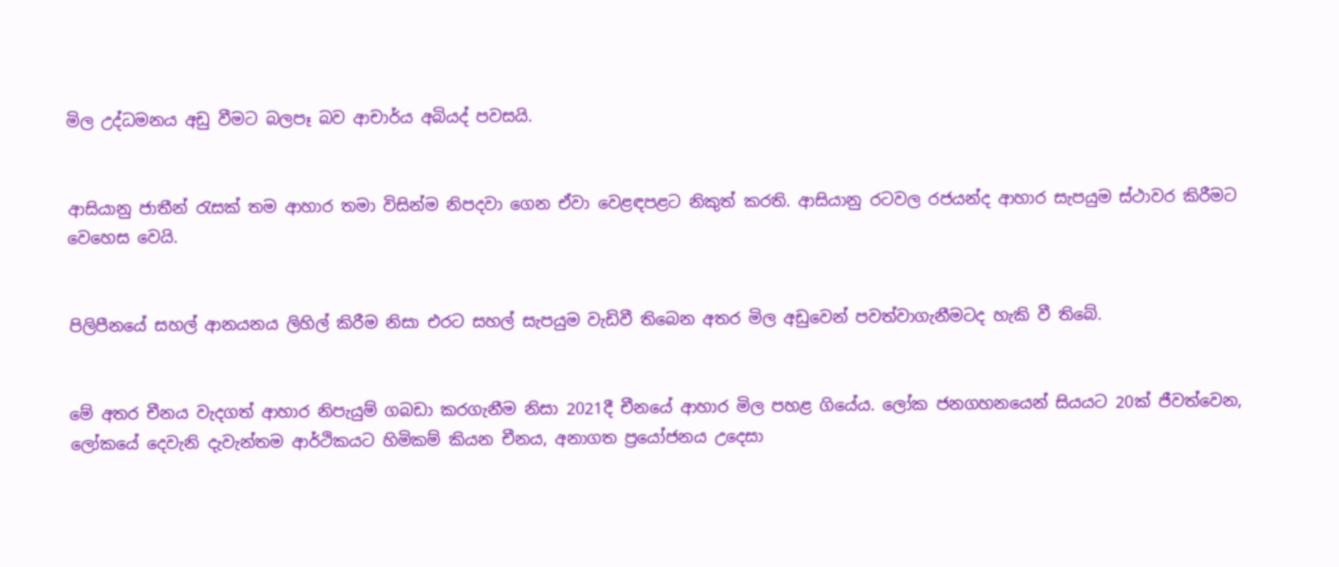මිල උද්ධමනය අඩු වීමට බලපෑ බව ආචාර්ය අබියද් පවසයි.


ආසියානු ජාතීන් රැසක් තම ආහාර තමා විසින්ම නිපදවා ගෙන ඒවා වෙළඳපළට නිකුත් කරති. ආසියානු රටවල රජයන්ද ආහාර සැපයුම ස්ථාවර කිරීමට වෙහෙස වෙයි.


පිලිපීනයේ සහල් ආනයනය ලිහිල් කිරීම නිසා එරට සහල් සැපයුම වැඩිවී තිබෙන අතර මිල අඩුවෙන් පවත්වාගැනීමටද හැකි වී තිබේ.


මේ අතර චීනය වැදගත් ආහාර නිපැයුම් ගබඩා කරගැනීම නිසා 2021දී චීනයේ ආහාර මිල පහළ ගියේය. ලෝක ජනගහනයෙන් සියයට 20ක් ජීවත්වෙන, ලෝකයේ දෙවැනි දැවැන්තම ආර්ථිකයට හිමිකම් කියන චීනය, අනාගත ප්‍රයෝජනය උදෙසා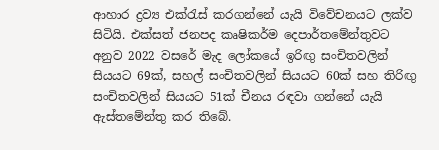ආහාර ද්‍රව්‍ය එක්රැස් කරගන්නේ යැයි විවේචනයට ලක්ව සිටියි. එක්සත් ජනපද කෘෂිකර්ම දෙපාර්තමේන්තුවට අනුව 2022 වසරේ මැද ලෝකයේ ඉරිඟු සංචිතවලින් සියයට 69ක්, සහල් සංචිතවලින් සියයට 60ක් සහ තිරිඟු සංචිතවලින් සියයට 51ක් චීනය රඳවා ගන්නේ යැයි ඇස්තමේන්තු කර තිබේ.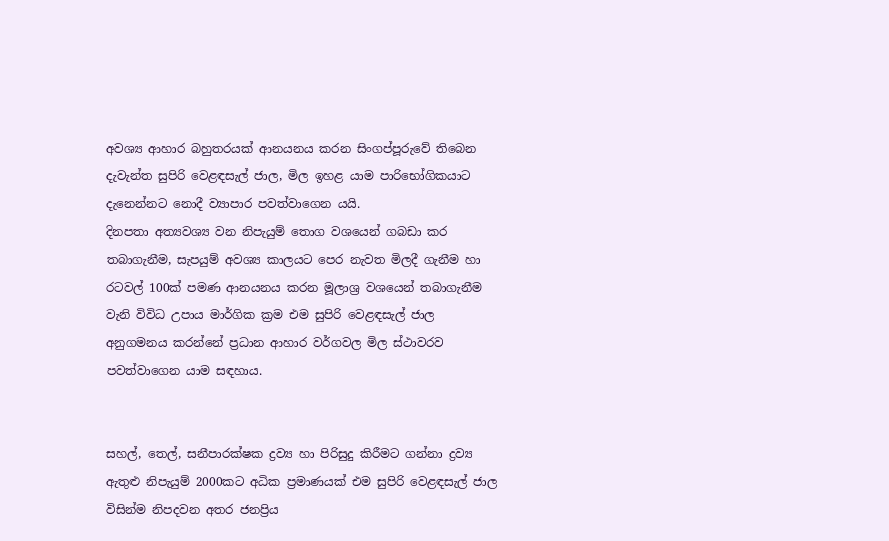අවශ්‍ය ආහාර බහුතරයක් ආනයනය කරන සිංගප්පූරුවේ තිබෙන දැවැන්ත සුපිරි වෙළඳසැල් ජාල, මිල ඉහළ යාම පාරිභෝගිකයාට දැනෙන්නට නොදී ව්‍යාපාර පවත්වාගෙන යයි.
දිනපතා අත්‍යවශ්‍ය වන නිපැයුම් තොග වශයෙන් ගබඩා කර තබාගැනීම, සැපයුම් අවශ්‍ය කාලයට පෙර නැවත මිලදී ගැනීම හා රටවල් 100ක් පමණ ආනයනය කරන මූලාශ්‍ර වශයෙන් තබාගැනීම වැනි විවිධ උපාය මාර්ගික ක්‍රම එම සුපිරි වෙළඳසැල් ජාල අනුගමනය කරන්නේ ප්‍රධාන ආහාර වර්ගවල මිල ස්ථාවරව පවත්වාගෙන යාම සඳහාය.


සහල්, තෙල්, සනීපාරක්ෂක ද්‍රව්‍ය හා පිරිසුදු කිරීමට ගන්නා ද්‍රව්‍ය ඇතුළු නිපැයුම් 2000කට අධික ප්‍රමාණයක් එම සුපිරි වෙළඳසැල් ජාල විසින්ම නිපදවන අතර ජනප්‍රිය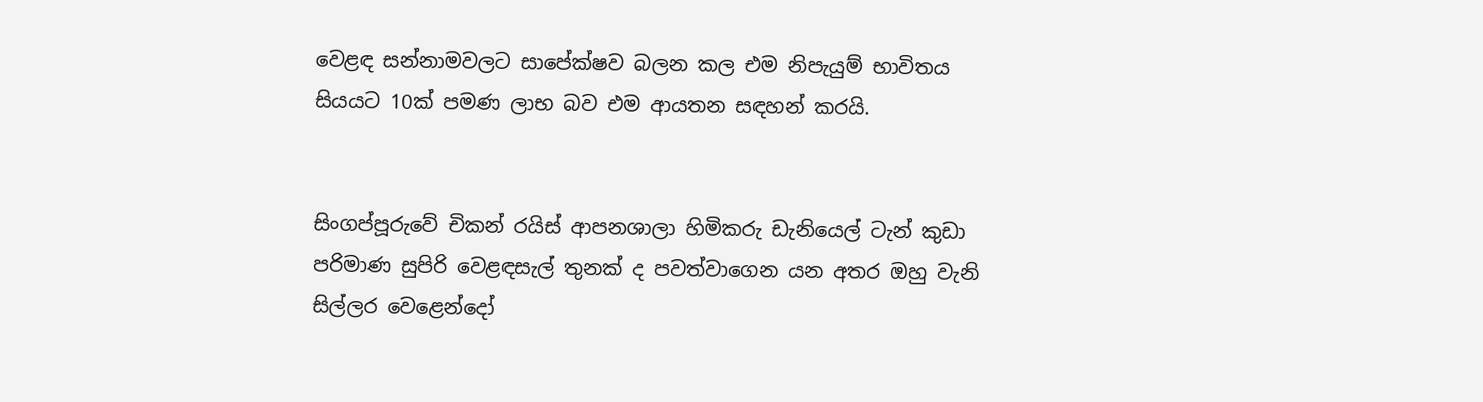වෙළඳ සන්නාමවලට සාපේක්ෂව බලන කල එම නිපැයුම් භාවිතය සියයට 10ක් පමණ ලාභ බව එම ආයතන සඳහන් කරයි.


සිංගප්පූරුවේ චිකන් රයිස් ආපනශාලා හිමිකරු ඩැනියෙල් ටැන් කුඩා පරිමාණ සුපිරි වෙළඳසැල් තුනක් ද පවත්වාගෙන යන අතර ඔහු වැනි සිල්ලර වෙළෙන්දෝ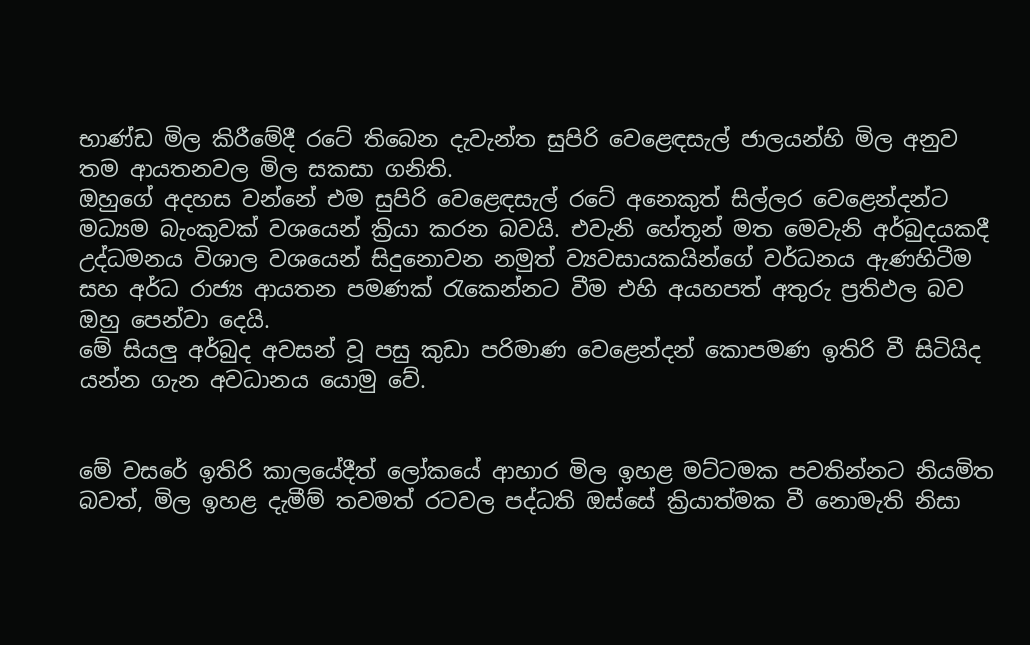භාණ්ඩ මිල කිරීමේදී රටේ තිබෙන දැවැන්ත සුපිරි වෙළෙඳසැල් ජාලයන්හි මිල අනුව තම ආයතනවල මිල සකසා ගනිති.
ඔහුගේ අදහස වන්නේ එම සුපිරි වෙළෙඳසැල් රටේ අනෙකුත් සිල්ලර වෙළෙන්දන්ට මධ්‍යම බැංකුවක් වශයෙන් ක්‍රියා කරන බවයි. එවැනි හේතූන් මත මෙවැනි අර්බුදයකදී උද්ධමනය විශාල වශයෙන් සිදුනොවන නමුත් ව්‍යවසායකයින්ගේ වර්ධනය ඇණහිටීම සහ අර්ධ රාජ්‍ය ආයතන පමණක් රැකෙන්නට වීම එහි අයහපත් අතුරු ප්‍රතිඵල බව ඔහු පෙන්වා දෙයි.
මේ සියලු අර්බුද අවසන් වූ පසු කුඩා පරිමාණ වෙළෙන්දන් කොපමණ ඉතිරි වී සිටියිද යන්න ගැන අවධානය යොමු වේ.


මේ වසරේ ඉතිරි කාලයේදීත් ලෝකයේ ආහාර මිල ඉහළ මට්ටමක පවතින්නට නියමිත බවත්, මිල ඉහළ දැමීම් තවමත් රටවල පද්ධති ඔස්සේ ක්‍රියාත්මක වී නොමැති නිසා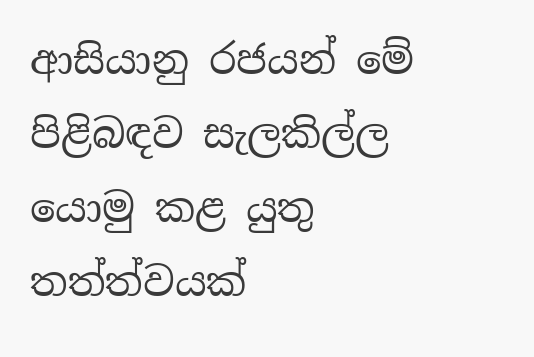ආසියානු රජයන් මේ පිළිබඳව සැලකිල්ල යොමු කළ යුතු තත්ත්වයක්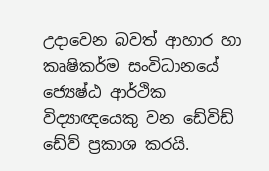උදාවෙන බවත් ආහාර හා කෘෂිකර්ම සංවිධානයේ ජ්‍යෙෂ්ඨ ආර්ථික විද්‍යාඥයෙකු වන ඩේවිඩ් ඩේව් ප්‍රකාශ කරයි.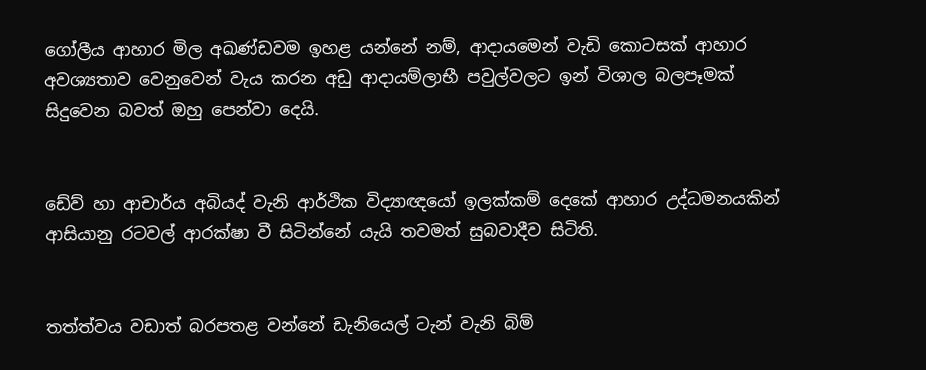ගෝලීය ආහාර මිල අඛණ්ඩවම ඉහළ යන්නේ නම්, ආදායමෙන් වැඩි කොටසක් ආහාර අවශ්‍යතාව වෙනුවෙන් වැය කරන අඩු ආදායම්ලාභී පවුල්වලට ඉන් විශාල බලපෑමක් සිදුවෙන බවත් ඔහු පෙන්වා දෙයි.


ඩේව් හා ආචාර්ය අබියද් වැනි ආර්ථික විද්‍යාඥයෝ ඉලක්කම් දෙකේ ආහාර උද්ධමනයකින් ආසියානු රටවල් ආරක්ෂා වී සිටින්නේ යැයි තවමත් සුබවාදීව සිටිති.


තත්ත්වය වඩාත් බරපතළ වන්නේ ඩැනියෙල් ටැන් වැනි බිම්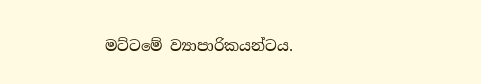මට්ටමේ ව්‍යාපාරිකයන්ටය.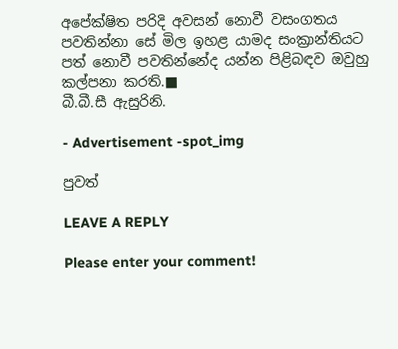අපේක්ෂිත පරිදි අවසන් නොවී වසංගතය පවතින්නා සේ මිල ඉහළ යාමද සංක්‍රාන්තියට පත් නොවී පවතින්නේද යන්න පිළිබඳව ඔවුහු කල්පනා කරති.■
බී.බී.සී ඇසුරිනි.

- Advertisement -spot_img

පුවත්

LEAVE A REPLY

Please enter your comment!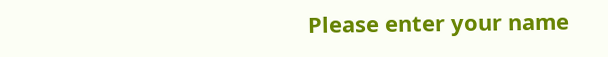Please enter your name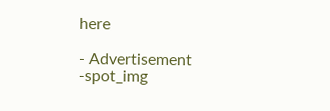here

- Advertisement -spot_img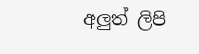අලුත් ලිපි